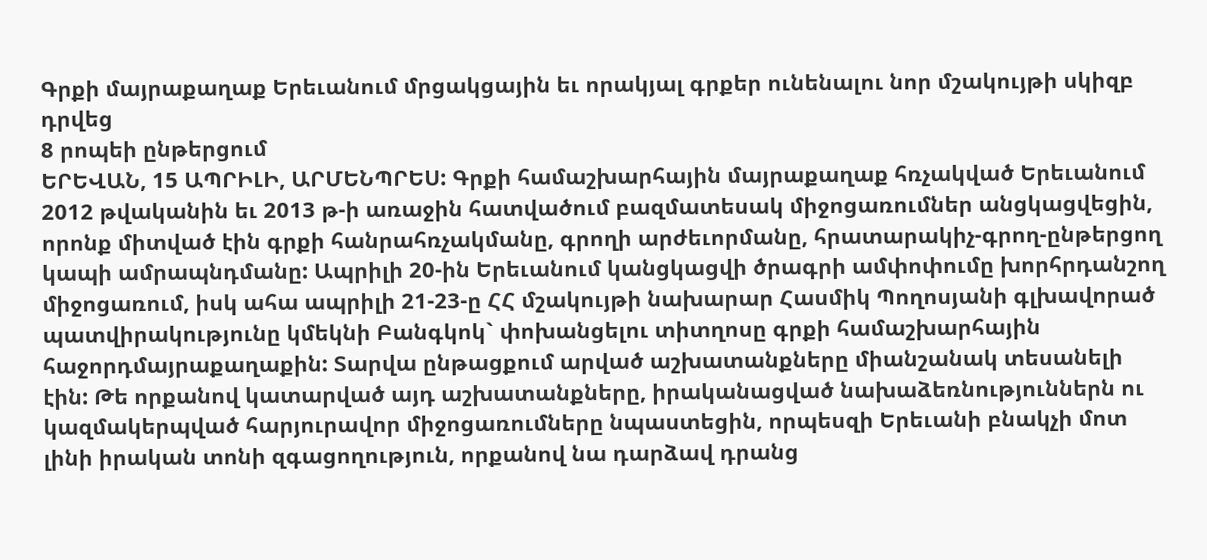Գրքի մայրաքաղաք Երեւանում մրցակցային եւ որակյալ գրքեր ունենալու նոր մշակույթի սկիզբ դրվեց
8 րոպեի ընթերցում
ԵՐԵՎԱՆ, 15 ԱՊՐԻԼԻ, ԱՐՄԵՆՊՐԵՍ: Գրքի համաշխարհային մայրաքաղաք հռչակված Երեւանում 2012 թվականին եւ 2013 թ-ի առաջին հատվածում բազմատեսակ միջոցառումներ անցկացվեցին, որոնք միտված էին գրքի հանրահռչակմանը, գրողի արժեւորմանը, հրատարակիչ-գրող-ընթերցող կապի ամրապնդմանը: Ապրիլի 20-ին Երեւանում կանցկացվի ծրագրի ամփոփումը խորհրդանշող միջոցառում, իսկ ահա ապրիլի 21-23-ը ՀՀ մշակույթի նախարար Հասմիկ Պողոսյանի գլխավորած պատվիրակությունը կմեկնի Բանգկոկ` փոխանցելու տիտղոսը գրքի համաշխարհային հաջորդմայրաքաղաքին: Տարվա ընթացքում արված աշխատանքները միանշանակ տեսանելի էին: Թե որքանով կատարված այդ աշխատանքները, իրականացված նախաձեռնություններն ու կազմակերպված հարյուրավոր միջոցառումները նպաստեցին, որպեսզի Երեւանի բնակչի մոտ լինի իրական տոնի զգացողություն, որքանով նա դարձավ դրանց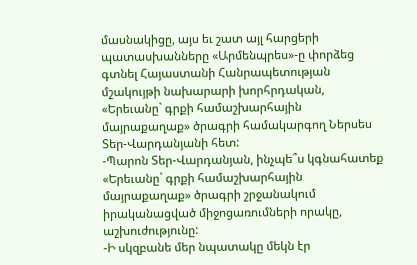մասնակիցը, այս եւ շատ այլ հարցերի պատասխանները «Արմենպրես»-ը փորձեց գտնել Հայաստանի Հանրապետության մշակույթի նախարարի խորհրդական, «Երեւանը` գրքի համաշխարհային մայրաքաղաք» ծրագրի համակարգող Ներսես Տեր-Վարդանյանի հետ:
-Պարոն Տեր-Վարդանյան, ինչպե՞ս կգնահատեք «Երեւանը` գրքի համաշխարհային մայրաքաղաք» ծրագրի շրջանակում իրականացված միջոցառումների որակը, աշխուժությունը:
-Ի սկզբանե մեր նպատակը մեկն էր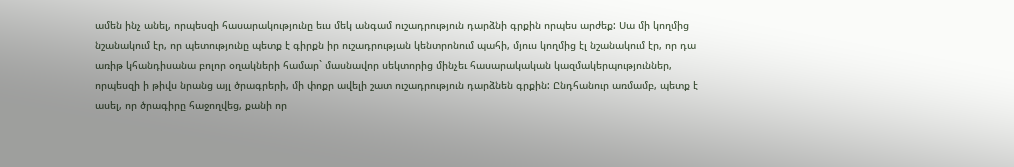ամեն ինչ անել, որպեսզի հասարակությունը եւս մեկ անգամ ուշադրություն դարձնի գրքին որպես արժեք: Սա մի կողմից նշանակում էր, որ պետությունը պետք է գիրքն իր ուշադրության կենտրոնում պահի, մյուս կողմից էլ նշանակում էր, որ դա առիթ կհանդիսանա բոլոր օղակների համար` մասնավոր սեկտորից մինչեւ հասարակական կազմակերպություններ, որպեսզի ի թիվս նրանց այլ ծրագրերի, մի փոքր ավելի շատ ուշադրություն դարձնեն գրքին: Ընդհանուր առմամբ, պետք է ասել, որ ծրագիրը հաջողվեց, քանի որ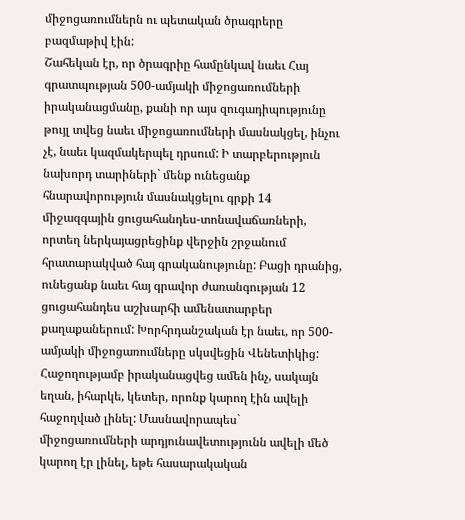միջոցառումներն ու պետական ծրագրերը բազմաթիվ էին:
Շահեկան էր, որ ծրագրիը համընկավ նաեւ Հայ գրատպության 500-ամյակի միջոցառումների իրականացմանը, քանի որ այս զուգադիպությունը թույլ տվեց նաեւ միջոցառումների մասնակցել, ինչու չէ, նաեւ կազմակերպել դրսում: Ի տարբերություն նախորդ տարիների` մենք ունեցանք հնարավորություն մասնակցելու գրքի 14 միջազգային ցուցահանդես-տոնավաճառների, որտեղ ներկայացրեցինք վերջին շրջանում հրատարակված հայ գրականությունը: Բացի դրանից, ունեցանք նաեւ հայ գրավոր ժառանգության 12 ցուցահանդես աշխարհի ամենատարբեր քաղաքաներում: Խորհրդանշական էր նաեւ, որ 500-ամյակի միջոցառումները սկսվեցին Վենետիկից:
Հաջողությամբ իրականացվեց ամեն ինչ, սակայն եղան, իհարկե, կետեր, որոնք կարող էին ավելի հաջողված լինել: Մասնավորապես` միջոցառումների արդյունավետությունն ավելի մեծ կարող էր լինել, եթե հասարակական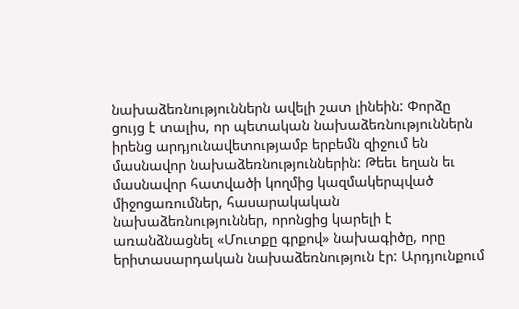նախաձեռնություններն ավելի շատ լինեին: Փորձը ցույց է տալիս, որ պետական նախաձեռնություններն իրենց արդյունավետությամբ երբեմն զիջում են մասնավոր նախաձեռնություններին: Թեեւ եղան եւ մասնավոր հատվածի կողմից կազմակերպված միջոցառումներ, հասարակական նախաձեռնություններ, որոնցից կարելի է առանձնացնել «Մուտքը գրքով» նախագիծը, որը երիտասարդական նախաձեռնություն էր: Արդյունքում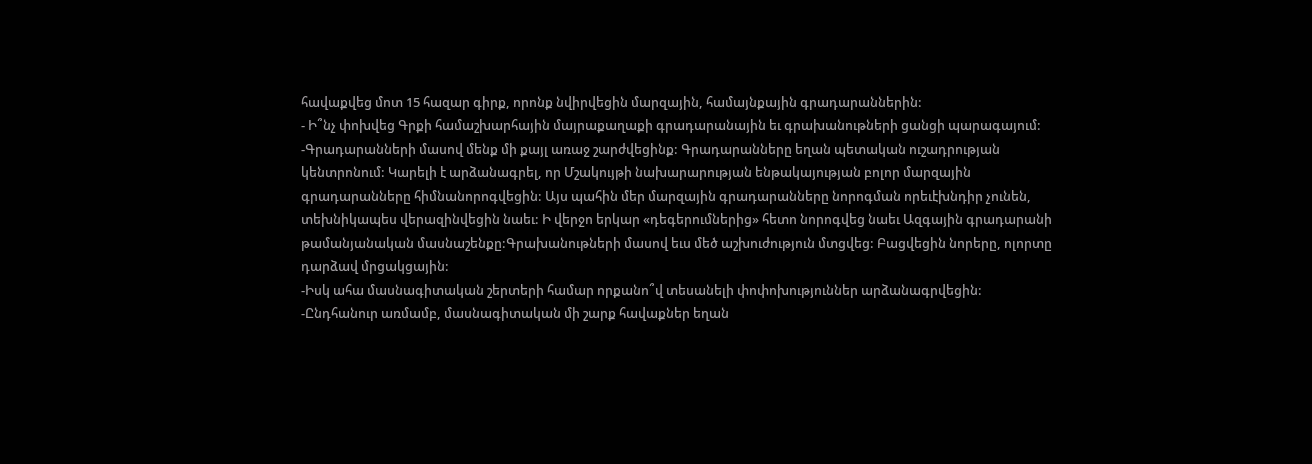հավաքվեց մոտ 15 հազար գիրք, որոնք նվիրվեցին մարզային, համայնքային գրադարաններին:
- Ի՞նչ փոխվեց Գրքի համաշխարհային մայրաքաղաքի գրադարանային եւ գրախանութների ցանցի պարագայում:
-Գրադարանների մասով մենք մի քայլ առաջ շարժվեցինք: Գրադարանները եղան պետական ուշադրության կենտրոնում: Կարելի է արձանագրել, որ Մշակույթի նախարարության ենթակայության բոլոր մարզային գրադարանները հիմնանորոգվեցին: Այս պահին մեր մարզային գրադարանները նորոգման որեւէխնդիր չունեն, տեխնիկապես վերազինվեցին նաեւ: Ի վերջո երկար «դեգերումներից» հետո նորոգվեց նաեւ Ազգային գրադարանի թամանյանական մասնաշենքը:Գրախանութների մասով եւս մեծ աշխուժություն մտցվեց: Բացվեցին նորերը, ոլորտը դարձավ մրցակցային:
-Իսկ ահա մասնագիտական շերտերի համար որքանո՞վ տեսանելի փոփոխություններ արձանագրվեցին:
-Ընդհանուր առմամբ, մասնագիտական մի շարք հավաքներ եղան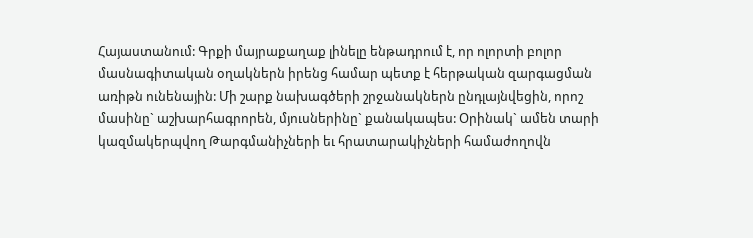Հայաստանում: Գրքի մայրաքաղաք լինելը ենթադրում է, որ ոլորտի բոլոր մասնագիտական օղակներն իրենց համար պետք է հերթական զարգացման առիթն ունենային: Մի շարք նախագծերի շրջանակներն ընդլայնվեցին, որոշ մասինը` աշխարհագրորեն, մյուսներինը` քանակապես: Օրինակ` ամեն տարի կազմակերպվող Թարգմանիչների եւ հրատարակիչների համաժողովն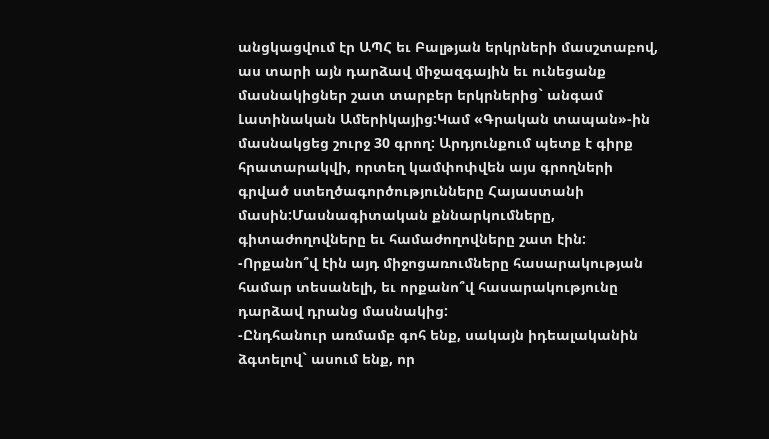անցկացվում էր ԱՊՀ եւ Բալթյան երկրների մասշտաբով, աս տարի այն դարձավ միջազգային եւ ունեցանք մասնակիցներ շատ տարբեր երկրներից` անգամ Լատինական Ամերիկայից:Կամ «Գրական տապան»-ին մասնակցեց շուրջ 30 գրող: Արդյունքում պետք է գիրք հրատարակվի, որտեղ կամփոփվեն այս գրողների գրված ստեղծագործությունները Հայաստանի մասին:Մասնագիտական քննարկումները, գիտաժողովները եւ համաժողովները շատ էին:
-Որքանո՞վ էին այդ միջոցառումները հասարակության համար տեսանելի, եւ որքանո՞վ հասարակությունը դարձավ դրանց մասնակից:
-Ընդհանուր առմամբ գոհ ենք, սակայն իդեալականին ձգտելով` ասում ենք, որ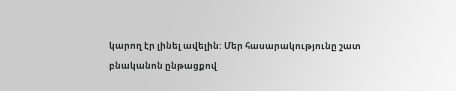կարող էր լինել ավելին: Մեր հասարակությունը շատ բնականոն ընթացքով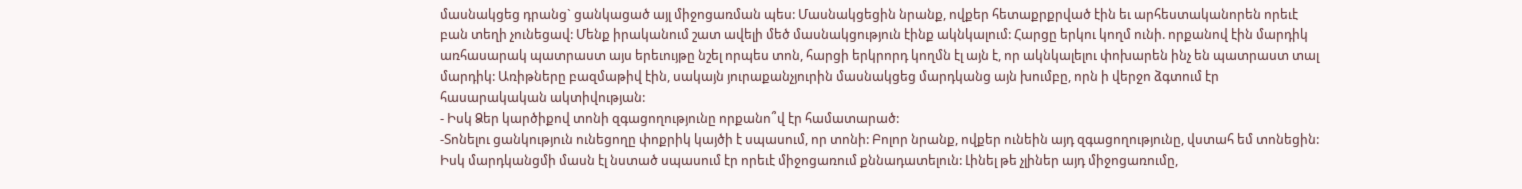մասնակցեց դրանց` ցանկացած այլ միջոցառման պես: Մասնակցեցին նրանք, ովքեր հետաքրքրված էին եւ արհեստականորեն որեւէ բան տեղի չունեցավ: Մենք իրականում շատ ավելի մեծ մասնակցություն էինք ակնկալում: Հարցը երկու կողմ ունի. որքանով էին մարդիկ առհասարակ պատրաստ այս երեւույթը նշել որպես տոն, հարցի երկրորդ կողմն էլ այն է, որ ակնկալելու փոխարեն ինչ են պատրաստ տալ մարդիկ: Առիթները բազմաթիվ էին, սակայն յուրաքանչյուրին մասնակցեց մարդկանց այն խումբը, որն ի վերջո ձգտում էր հասարակական ակտիվության:
- Իսկ Ձեր կարծիքով տոնի զգացողությունը որքանո՞վ էր համատարած:
-Տոնելու ցանկություն ունեցողը փոքրիկ կայծի է սպասում, որ տոնի: Բոլոր նրանք, ովքեր ունեին այդ զգացողությունը, վստահ եմ տոնեցին: Իսկ մարդկանցմի մասն էլ նստած սպասում էր որեւէ միջոցառում քննադատելուն: Լինել թե չլիներ այդ միջոցառումը,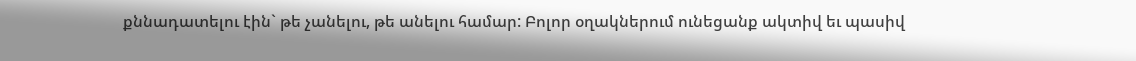քննադատելու էին` թե չանելու, թե անելու համար: Բոլոր օղակներում ունեցանք ակտիվ եւ պասիվ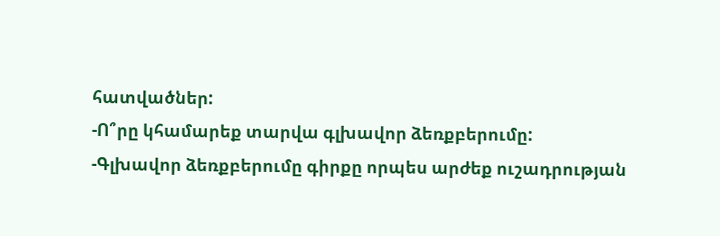հատվածներ:
-Ո՞րը կհամարեք տարվա գլխավոր ձեռքբերումը:
-Գլխավոր ձեռքբերումը գիրքը որպես արժեք ուշադրության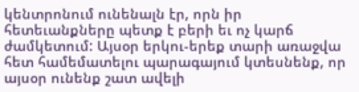կենտրոնում ունենալն էր, որն իր հետեւանքները պետք է բերի եւ ոչ կարճ ժամկետում: Այսօր երկու-երեք տարի առաջվա հետ համեմատելու պարագայում կտեսնենք, որ այսօր ունենք շատ ավելի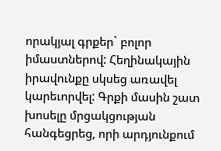որակյալ գրքեր` բոլոր իմաստներով: Հեղինակային իրավունքը սկսեց առավել կարեւորվել: Գրքի մասին շատ խոսելը մրցակցության հանգեցրեց, որի արդյունքում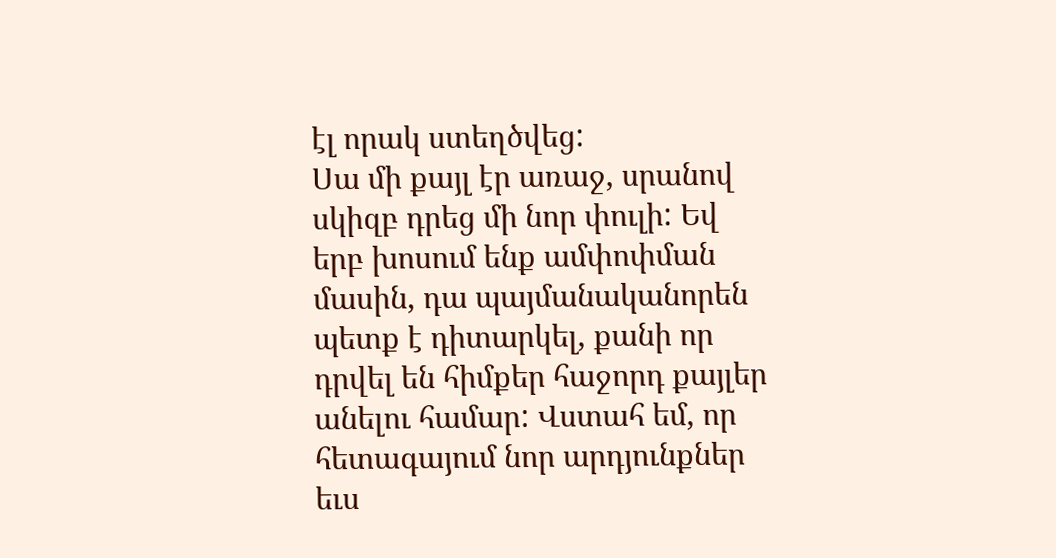էլ որակ ստեղծվեց:
Սա մի քայլ էր առաջ, սրանով սկիզբ դրեց մի նոր փուլի: Եվ երբ խոսում ենք ամփոփման մասին, դա պայմանականորեն պետք է դիտարկել, քանի որ դրվել են հիմքեր հաջորդ քայլեր անելու համար: Վստահ եմ, որ հետագայում նոր արդյունքներ եւս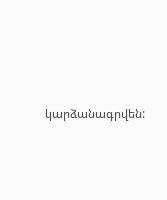կարձանագրվեն: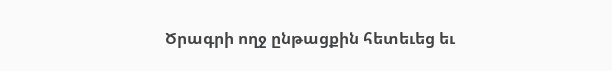Ծրագրի ողջ ընթացքին հետեւեց եւ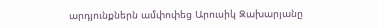արդյունքներն ամփոփեց Արուսիկ Զախարյանը